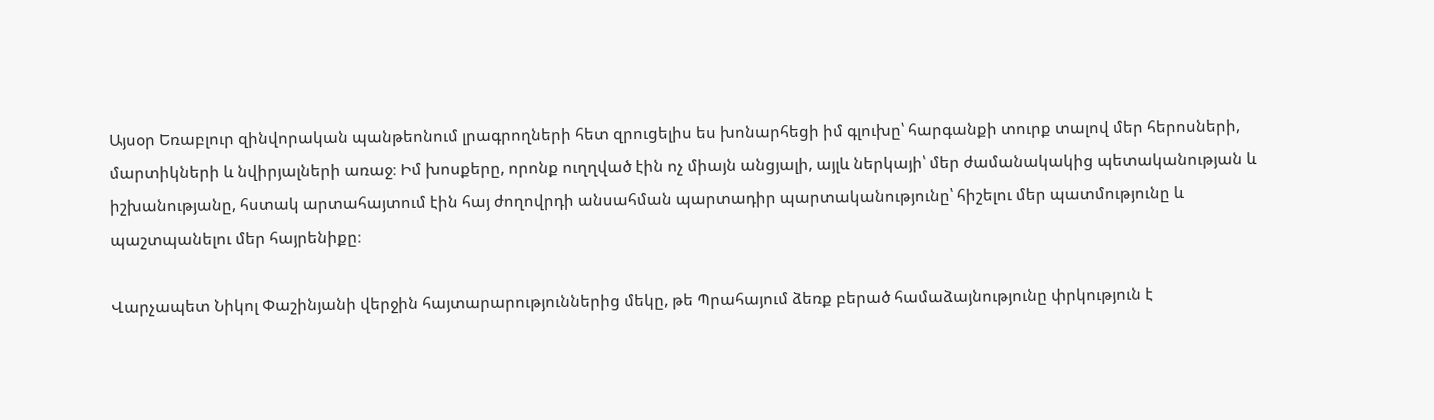Այսօր Եռաբլուր զինվորական պանթեոնում լրագրողների հետ զրուցելիս ես խոնարհեցի իմ գլուխը՝ հարգանքի տուրք տալով մեր հերոսների, մարտիկների և նվիրյալների առաջ։ Իմ խոսքերը, որոնք ուղղված էին ոչ միայն անցյալի, այլև ներկայի՝ մեր ժամանակակից պետականության և իշխանությանը, հստակ արտահայտում էին հայ ժողովրդի անսահման պարտադիր պարտականությունը՝ հիշելու մեր պատմությունը և պաշտպանելու մեր հայրենիքը։

Վարչապետ Նիկոլ Փաշինյանի վերջին հայտարարություններից մեկը, թե Պրահայում ձեռք բերած համաձայնությունը փրկություն է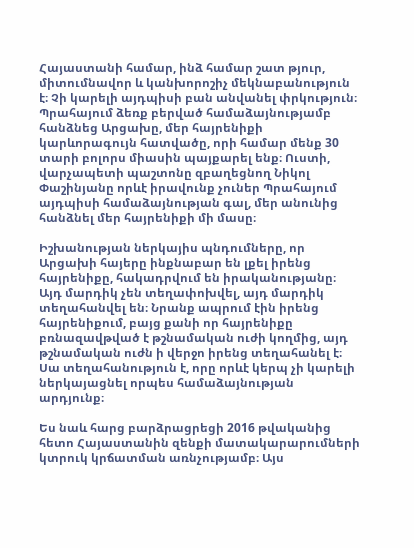Հայաստանի համար, ինձ համար շատ թյուր, միտումնավոր և կանխորոշիչ մեկնաբանություն է։ Չի կարելի այդպիսի բան անվանել փրկություն։ Պրահայում ձեռք բերված համաձայնությամբ հանձնեց Արցախը, մեր հայրենիքի կարևորագույն հատվածը, որի համար մենք 30 տարի բոլորս միասին պայքարել ենք։ Ուստի, վարչապետի պաշտոնը զբաղեցնող Նիկոլ Փաշինյանը որևէ իրավունք չուներ Պրահայում այդպիսի համաձայնության գալ, մեր անունից հանձնել մեր հայրենիքի մի մասը։

Իշխանության ներկայիս պնդումները, որ Արցախի հայերը ինքնաբար են լքել իրենց հայրենիքը, հակադրվում են իրականությանը։ Այդ մարդիկ չեն տեղափոխվել, այդ մարդիկ տեղահանվել են։ Նրանք ապրում էին իրենց հայրենիքում, բայց քանի որ հայրենիքը բռնազավթված է թշնամական ուժի կողմից, այդ թշնամական ուժն ի վերջո իրենց տեղահանել է։ Սա տեղահանություն է, որը որևէ կերպ չի կարելի ներկայացնել որպես համաձայնության արդյունք։

Ես նաև հարց բարձրացրեցի 2016 թվականից հետո Հայաստանին զենքի մատակարարումների կտրուկ կրճատման առնչությամբ։ Այս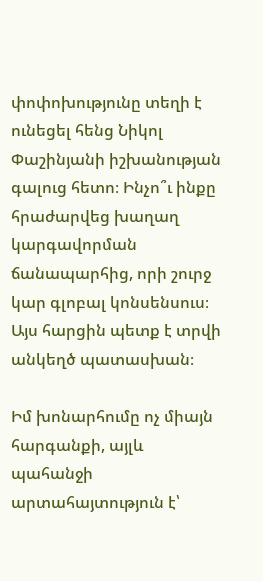փոփոխությունը տեղի է ունեցել հենց Նիկոլ Փաշինյանի իշխանության գալուց հետո։ Ինչո՞ւ ինքը հրաժարվեց խաղաղ կարգավորման ճանապարհից, որի շուրջ կար գլոբալ կոնսենսուս։ Այս հարցին պետք է տրվի անկեղծ պատասխան։

Իմ խոնարհումը ոչ միայն հարգանքի, այլև պահանջի արտահայտություն է՝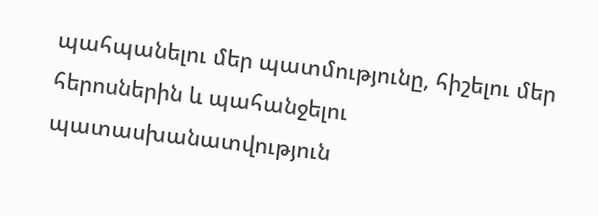պահպանելու մեր պատմությունը, հիշելու մեր հերոսներին և պահանջելու պատասխանատվություն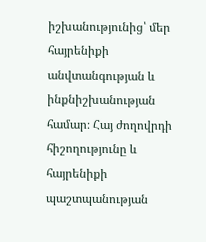իշխանությունից՝ մեր հայրենիքի անվտանգության և ինքնիշխանության համար։ Հայ ժողովրդի հիշողությունը և հայրենիքի պաշտպանության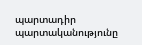պարտադիր պարտականությունը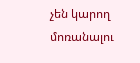չեն կարող մոռանալու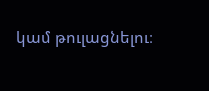կամ թուլացնելու։